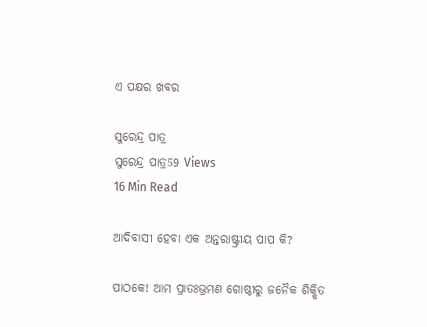ଏ ପକ୍ଷର ଖବର

ସୁରେନ୍ଦ୍ର ପାତ୍ର
ସୁରେନ୍ଦ୍ର ପାତ୍ର59 Views
16 Min Read

ଆଦିବାସୀ ହେବା ଏକ ଅନ୍ତରାଷ୍ଟ୍ରୀୟ ପାପ କି?

ପାଠକେ! ଆମ ପ୍ରାତଃଭ୍ରମଣ ଗୋଷ୍ଠୀରୁ ଜନୈକ ଶିକ୍ଷିତ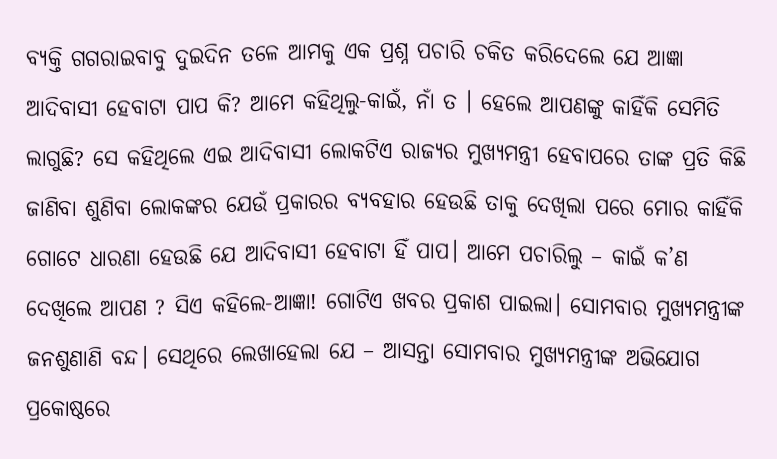ବ୍ୟକ୍ତି ଗଗରାଇବାବୁ ଦୁଇଦିନ ତଳେ ଆମକୁ ଏକ ପ୍ରଶ୍ନ ପଚାରି ଚକିତ କରିଦେଲେ ଯେ ଆଜ୍ଞା ଆଦିବାସୀ ହେବାଟା ପାପ କି? ଆମେ କହିଥିଲୁ-କାଇଁ, ନାଁ ତ । ହେଲେ ଆପଣଙ୍କୁ କାହିଁକି ସେମିତି ଲାଗୁଛି? ସେ କହିଥିଲେ ଏଇ ଆଦିବାସୀ ଲୋକଟିଏ ରାଜ୍ୟର ମୁଖ୍ୟମନ୍ତ୍ରୀ ହେବାପରେ ତାଙ୍କ ପ୍ରତି କିଛି ଜାଣିବା ଶୁଣିବା ଲୋକଙ୍କର ଯେଉଁ ପ୍ରକାରର ବ୍ୟବହାର ହେଉଛି ତାକୁ ଦେଖିଲା ପରେ ମୋର କାହିଁକି ଗୋଟେ ଧାରଣା ହେଉଛି ଯେ ଆଦିବାସୀ ହେବାଟା ହିଁ ପାପ। ଆମେ ପଚାରିଲୁ – କାଇଁ କ’ଣ ଦେଖିଲେ ଆପଣ ? ସିଏ କହିଲେ-ଆଜ୍ଞା! ଗୋଟିଏ ଖବର ପ୍ରକାଶ ପାଇଲା। ସୋମବାର ମୁଖ୍ୟମନ୍ତ୍ରୀଙ୍କ ଜନଶୁଣାଣି ବନ୍ଦ। ସେଥିରେ ଲେଖାହେଲା ଯେ – ଆସନ୍ତା ସୋମବାର ମୁଖ୍ୟମନ୍ତ୍ରୀଙ୍କ ଅଭିଯୋଗ ପ୍ରକୋଷ୍ଠରେ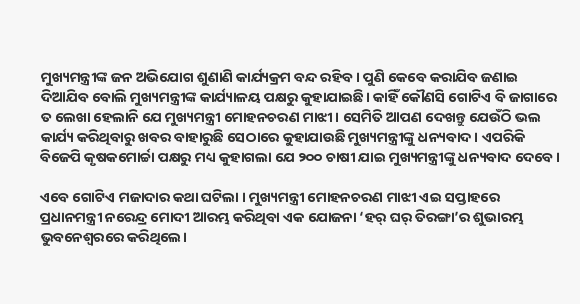ମୁଖ୍ୟମନ୍ତ୍ରୀଙ୍କ ଜନ ଅଭିଯୋଗ ଶୁଣାଣି କାର୍ଯ୍ୟକ୍ରମ ବନ୍ଦ ରହିବ। ପୁଣି କେବେ କରାଯିବ ଜଣାଇ ଦିଆଯିବ ବୋଲି ମୁଖ୍ୟମନ୍ତ୍ରୀଙ୍କ କାର୍ଯ୍ୟାଳୟ ପକ୍ଷରୁ କୁହାଯାଇଛି। କାହିଁ କୌଣସି ଗୋଟିଏ ବି ଜାଗାରେ ତ ଲେଖା ହେଲାନି ଯେ ମୁଖ୍ୟମନ୍ତ୍ରୀ ମୋହନଚରଣ ମାଝୀ। ସେମିତି ଆପଣ ଦେଖନ୍ତୁ ଯେଉଁଠି ଭଲ କାର୍ଯ୍ୟ କରିଥିବାରୁ ଖବର ବାହାରୁଛି ସେଠାରେ କୁହାଯାଉଛି ମୁଖ୍ୟମନ୍ତ୍ରୀଙ୍କୁ ଧନ୍ୟବାଦ। ଏପରିକି ବିଜେପି କୃଷକମୋର୍ଚ୍ଚା ପକ୍ଷରୁ ମଧ୍ୟ କୁହାଗଲା ଯେ ୨୦୦ ଚାଷୀ ଯାଇ ମୁଖ୍ୟମନ୍ତ୍ରୀଙ୍କୁ ଧନ୍ୟବାଦ ଦେବେ।

ଏବେ ଗୋଟିଏ ମଜାଦାର କଥା ଘଟିଲା । ମୁଖ୍ୟମନ୍ତ୍ରୀ ମୋହନଚରଣ ମାଝୀ ଏଇ ସପ୍ତାହରେ ପ୍ରଧାନମନ୍ତ୍ରୀ ନରେନ୍ଦ୍ର ମୋଦୀ ଆରମ୍ଭ କରିଥିବା ଏକ ଯୋଜନା ‘ହର୍ ଘର୍ ତିରଙ୍ଗା’ର ଶୁଭାରମ୍ଭ ଭୁବନେଶ୍ୱରରେ କରିଥିଲେ।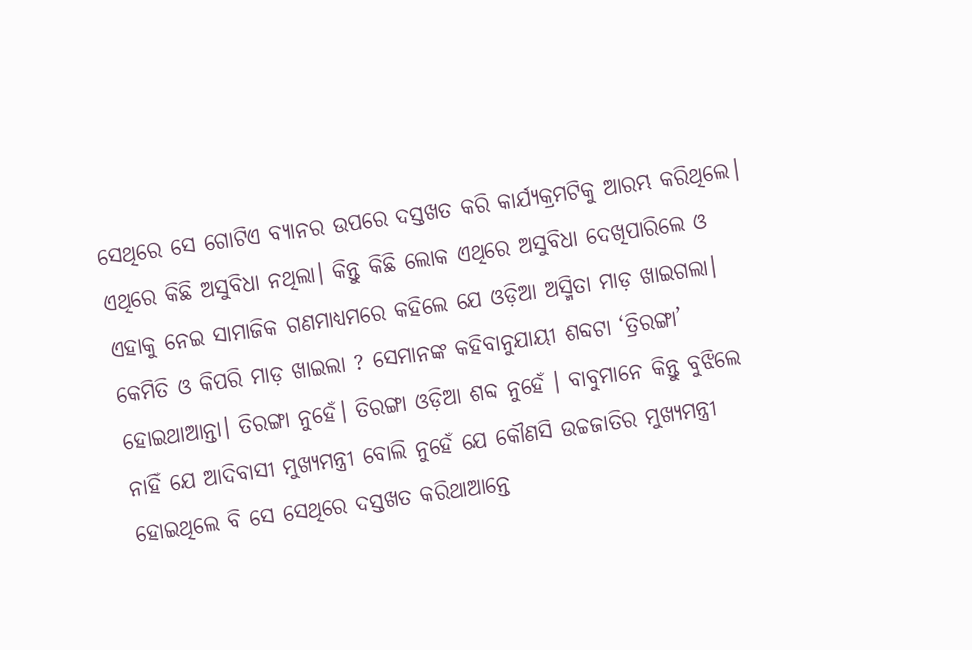ସେଥିରେ ସେ ଗୋଟିଏ ବ୍ୟାନର ଉପରେ ଦସ୍ତଖତ କରି କାର୍ଯ୍ୟକ୍ରମଟିକୁ ଆରମ୍ଭ କରିଥିଲେ। ଏଥିରେ କିଛି ଅସୁବିଧା ନଥିଲା। କିନ୍ତୁ କିଛି ଲୋକ ଏଥିରେ ଅସୁବିଧା ଦେଖିପାରିଲେ ଓ ଏହାକୁ ନେଇ ସାମାଜିକ ଗଣମାଧ୍ୟମରେ କହିଲେ ଯେ ଓଡ଼ିଆ ଅସ୍ମିତା ମାଡ଼ ଖାଇଗଲା। କେମିତି ଓ କିପରି ମାଡ଼ ଖାଇଲା ? ସେମାନଙ୍କ କହିବାନୁଯାୟୀ ଶବ୍ଦଟା ‘ତ୍ରିରଙ୍ଗା’ ହୋଇଥାଆନ୍ତା। ତିରଙ୍ଗା ନୁହେଁ। ତିରଙ୍ଗା ଓଡ଼ିଆ ଶବ୍ଦ ନୁହେଁ । ବାବୁମାନେ କିନ୍ତୁ ବୁଝିଲେ ନାହିଁ ଯେ ଆଦିବାସୀ ମୁଖ୍ୟମନ୍ତ୍ରୀ ବୋଲି ନୁହେଁ ଯେ କୌଣସି ଉଚ୍ଚଜାତିର ମୁଖ୍ୟମନ୍ତ୍ରୀ ହୋଇଥିଲେ ବି ସେ ସେଥିରେ ଦସ୍ତଖତ କରିଥାଆନ୍ତେ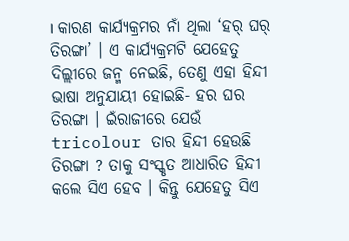। କାରଣ କାର୍ଯ୍ୟକ୍ରମର ନାଁ ଥିଲା ‘ହର୍ ଘର୍ ତିରଙ୍ଗା’ । ଏ କାର୍ଯ୍ୟକ୍ରମଟି ଯେହେତୁ ଦିଲ୍ଲୀରେ ଜନ୍ମ ନେଇଛି, ତେଣୁ ଏହା ହିନ୍ଦୀ ଭାଷା ଅନୁଯାୟୀ ହୋଇଛି- ହର ଘର ତିରଙ୍ଗା । ଇଁରାଜୀରେ ଯେଉଁ tricolour ତାର ହିନ୍ଦୀ ହେଉଛି ତିରଙ୍ଗା ? ତାକୁ ସଂସ୍କୃତ ଆଧାରିତ ହିନ୍ଦୀ କଲେ ସିଏ ହେବ । କିନ୍ତୁ ଯେହେତୁ ସିଏ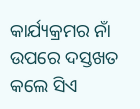କାର୍ଯ୍ୟକ୍ରମର ନାଁ ଉପରେ ଦସ୍ତଖତ କଲେ ସିଏ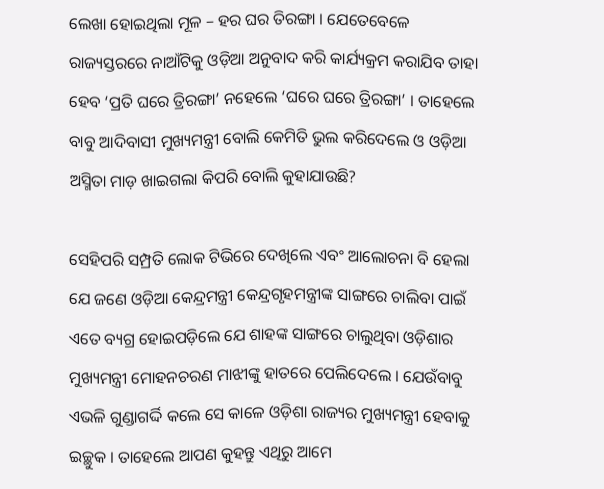ଲେଖା ହୋଇଥିଲା ମୂଳ – ହର ଘର ତିରଙ୍ଗା । ଯେତେବେଳେ ରାଜ୍ୟସ୍ତରରେ ନାଆଁଟିକୁ ଓଡ଼ିଆ ଅନୁବାଦ କରି କାର୍ଯ୍ୟକ୍ରମ କରାଯିବ ତାହା ହେବ ‘ପ୍ରତି ଘରେ ତ୍ରିରଙ୍ଗା’ ନହେଲେ ‘ଘରେ ଘରେ ତ୍ରିରଙ୍ଗା’ । ତାହେଲେ ବାବୁ ଆଦିବାସୀ ମୁଖ୍ୟମନ୍ତ୍ରୀ ବୋଲି କେମିତି ଭୁଲ କରିଦେଲେ ଓ ଓଡ଼ିଆ ଅସ୍ମିତା ମାଡ଼ ଖାଇଗଲା କିପରି ବୋଲି କୁହାଯାଉଛି?

ସେହିପରି ସମ୍ପ୍ରତି ଲୋକ ଟିଭିରେ ଦେଖିଲେ ଏବଂ ଆଲୋଚନା ବି ହେଲା ଯେ ଜଣେ ଓଡ଼ିଆ କେନ୍ଦ୍ରମନ୍ତ୍ରୀ କେନ୍ଦ୍ରଗୃହମନ୍ତ୍ରୀଙ୍କ ସାଙ୍ଗରେ ଚାଲିବା ପାଇଁ ଏତେ ବ୍ୟଗ୍ର ହୋଇପଡ଼ିଲେ ଯେ ଶାହଙ୍କ ସାଙ୍ଗରେ ଚାଲୁଥିବା ଓଡ଼ିଶାର ମୁଖ୍ୟମନ୍ତ୍ରୀ ମୋହନଚରଣ ମାଝୀଙ୍କୁ ହାତରେ ପେଲିଦେଲେ । ଯେଉଁବାବୁ ଏଭଳି ଗୁଣ୍ଡାଗର୍ଦ୍ଦି କଲେ ସେ କାଳେ ଓଡ଼ିଶା ରାଜ୍ୟର ମୁଖ୍ୟମନ୍ତ୍ରୀ ହେବାକୁ ଇଚ୍ଛୁକ । ତାହେଲେ ଆପଣ କୁହନ୍ତୁ ଏଥିରୁ ଆମେ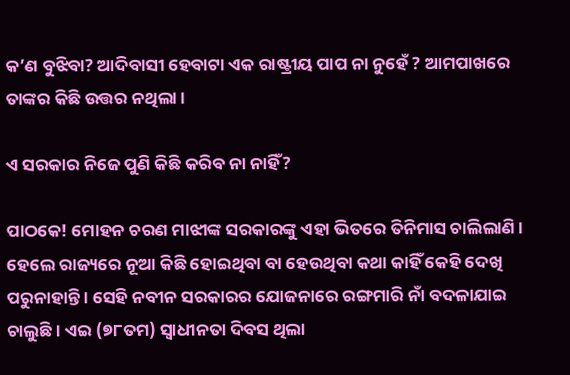କ’ଣ ବୁଝିବା? ଆଦିବାସୀ ହେବାଟା ଏକ ରାଷ୍ଟ୍ରୀୟ ପାପ ନା ନୁହେଁ ? ଆମପାଖରେ ତାଙ୍କର କିଛି ଉତ୍ତର ନଥିଲା ।

ଏ ସରକାର ନିଜେ ପୁଣି କିଛି କରିବ ନା ନାହିଁ?

ପାଠକେ! ମୋହନ ଚରଣ ମାଝୀଙ୍କ ସରକାରଙ୍କୁ ଏହା ଭିତରେ ତିନିମାସ ଚାଲିଲାଣି । ହେଲେ ରାଜ୍ୟରେ ନୂଆ କିଛି ହୋଇଥିବା ବା ହେଉଥିବା କଥା କାହିଁ କେହି ଦେଖି ପରୁନାହାନ୍ତି । ସେହି ନବୀନ ସରକାରର ଯୋଜନାରେ ରଙ୍ଗମାରି ନାଁ ବଦଳାଯାଇ ଚାଲୁଛି । ଏଇ (୭୮ତମ) ସ୍ୱାଧୀନତା ଦିବସ ଥିଲା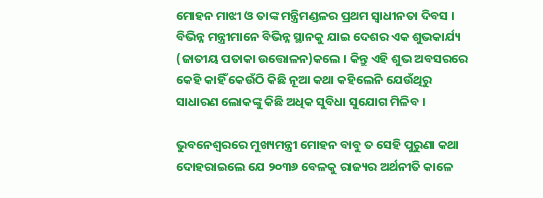ମୋହନ ମାଝୀ ଓ ତାଙ୍କ ମନ୍ତ୍ରିମଣ୍ଡଳର ପ୍ରଥମ ସ୍ୱାଧୀନତା ଦିବସ । ବିଭିନ୍ନ ମନ୍ତ୍ରୀମାନେ ବିଭିନ୍ନ ସ୍ଥାନକୁ ଯାଇ ଦେଶର ଏକ ଶୁଭକାର୍ଯ୍ୟ (ଜାତୀୟ ପତାକା ଉତ୍ତୋଳନ)କଲେ । କିନ୍ତୁ ଏହି ଶୁଭ ଅବସରରେ କେହି କାହିଁ କେଉଁଠି କିଛି ନୂଆ କଥା କହିଲେନି ଯେଉଁଥିରୁ ସାଧାରଣ ଲୋକଙ୍କୁ କିଛି ଅଧିକ ସୁବିଧା ସୁଯୋଗ ମିଳିବ ।

ଭୁବନେଶ୍ୱରରେ ମୁଖ୍ୟମନ୍ତ୍ରୀ ମୋହନ ବାବୁ ତ ସେହି ପୁରୁଣା କଥା ଦୋହରାଇଲେ ଯେ ୨୦୩୬ ବେଳକୁ ରାଜ୍ୟର ଅର୍ଥନୀତି କାଳେ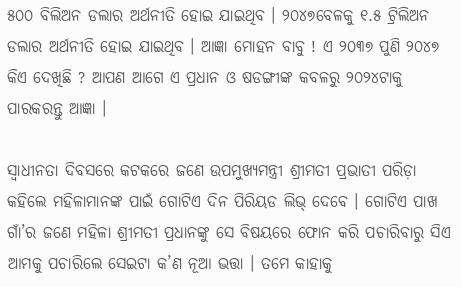୫୦୦ ବିଲିଅନ ଡଲାର ଅର୍ଥନୀତି ହୋଇ ଯାଇଥିବ । ୨୦୪୭ବେଳକୁ ୧.୫ ଟ୍ରିଲିଅନ ଡଲାର ଅର୍ଥନୀତି ହୋଇ ଯାଇଥିବ । ଆଜ୍ଞା ମୋହନ ବାବୁ ! ଏ ୨୦୩୭ ପୁଣି ୨୦୪୭ କିଏ ଦେଖିଛି ? ଆପଣ ଆଗେ ଏ ପ୍ରଧାନ ଓ ଷଡଙ୍ଗୀଙ୍କ କବଳରୁ ୨୦୨୪ଟାକୁ ପାରକରନ୍ତୁ ଆଜ୍ଞା ।

ସ୍ୱାଧୀନତା ଦିବସରେ କଟକରେ ଜଣେ ଉପମୁଖ୍ୟମନ୍ତ୍ରୀ ଶ୍ରୀମତୀ ପ୍ରଭାତୀ ପରିଡ଼ା କହିଲେ ମହିଳାମାନଙ୍କ ପାଇଁ ଗୋଟିଏ ଦିନ ପିରିୟଡ ଲିଭ୍ ଦେବେ । ଗୋଟିଏ ପାଖ ଗାଁ’ର ଜଣେ ମହିଳା ଶ୍ରୀମତୀ ପ୍ରଧାନଙ୍କୁ ସେ ବିଷୟରେ ଫୋନ କରି ପଚାରିବାରୁ ସିଏ ଆମକୁ ପଚାରିଲେ ସେଇଟା କ’ଣ ନୂଆ ଭତ୍ତା । ତମେ କାହାକୁ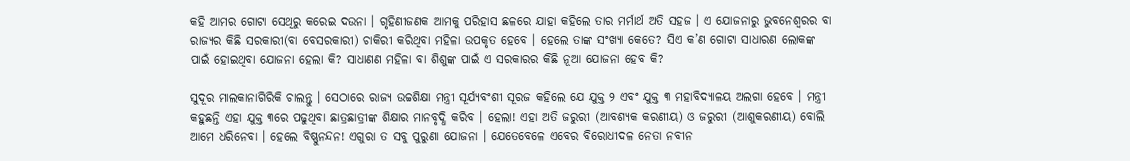କହି ଆମର ଗୋଟା ସେଥିରୁ କରେଇ ଦଉନା । ଗୃହିଣୀଜଣକ ଆମକୁ ପରିହାସ ଛଳରେ ଯାହା କହିଲେ ତାର ମର୍ମାର୍ଥ ଅତି ସହଜ । ଏ ଯୋଜନାରୁ ଭୁବନେଶ୍ୱରର ବା ରାଜ୍ୟର କିଛି ସରକାରୀ(ବା ବେସରକାରୀ) ଚାକିରୀ କରିଥିବା ମହିଳା ଉପକୃତ ହେବେ । ହେଲେ ତାଙ୍କ ସଂଖ୍ୟା କେତେ? ସିଏ କ’ଣ ଗୋଟା ସାଧାରଣ ଲୋକଙ୍କ ପାଇଁ ହୋଇଥିବା ଯୋଜନା ହେଲା କି? ସାଧାଣଣ ମହିଳା ବା ଶିଶୁଙ୍କ ପାଇଁ ଏ ସରକାରର କିଛି ନୂଆ ଯୋଜନା ହେବ କି?

ସୁଦୂର ମାଲକାନାଗିରିକି ଚାଲନ୍ତୁ । ସେଠାରେ ରାଜ୍ୟ ଉଚ୍ଚଶିକ୍ଷା ମନ୍ତ୍ରୀ ସୂର୍ଯ୍ୟବଂଶୀ ସୂରଜ କହିଲେ ଯେ ଯୁକ୍ତ ୨ ଏବଂ ଯୁକ୍ତ ୩ ମହାବିଦ୍ୟାଳୟ ଅଲଗା ହେବେ । ମନ୍ତ୍ରୀ କହୁଛନ୍ତି ଏହା ଯୁକ୍ତ ୩ରେ ପଢୁଥିବା ଛାତ୍ରଛାତ୍ରୀଙ୍କ ଶିକ୍ଷାର ମାନବୃଦ୍ଧି କରିବ । ହେଲା! ଏହା ଅତି ଜରୁରୀ (ଆବଶ୍ୟକ କରଣୀୟ) ଓ ଜରୁରୀ (ଆଶୁକରଣୀୟ) ବୋଲି ଆମେ ଧରିନେବା । ହେଲେ ବିଷ୍ଣୁନନ୍ଦନ! ଏଗୁରା ତ ସବୁ ପୁରୁଣା ଯୋଜନା । ଯେତେବେଳେ ଏବେର ବିରୋଧୀଦଳ ନେତା ନବୀନ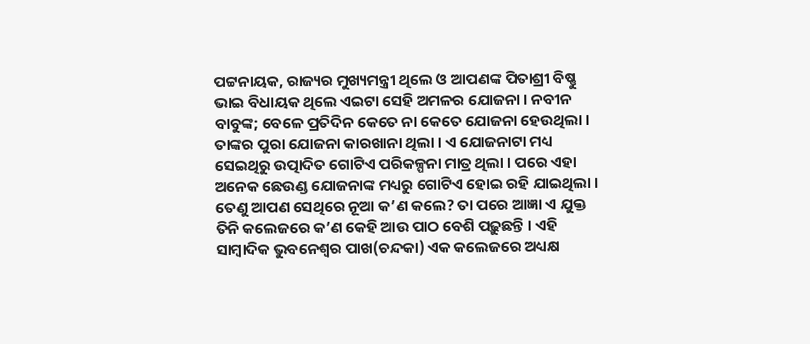ପଟ୍ଟନାୟକ, ରାଜ୍ୟର ମୁଖ୍ୟମନ୍ତ୍ରୀ ଥିଲେ ଓ ଆପଣଙ୍କ ପିତାଶ୍ରୀ ବିଷ୍ଣୁ ଭାଇ ବିଧାୟକ ଥିଲେ ଏଇଟା ସେହି ଅମଳର ଯୋଜନା । ନବୀନ ବାବୁଙ୍କ; ବେଳେ ପ୍ରତିଦିନ କେତେ ନା କେତେ ଯୋଜନା ହେଉଥିଲା । ତାଙ୍କର ପୁରା ଯୋଜନା କାରଖାନା ଥିଲା । ଏ ଯୋଜନାଟା ମଧ୍ୟ ସେଇଥିରୁ ଉତ୍ପାଦିତ ଗୋଟିଏ ପରିକଳ୍ପନା ମାତ୍ର ଥିଲା । ପରେ ଏହା ଅନେକ ଛେଉଣ୍ଡ ଯୋଜନାଙ୍କ ମଧ୍ୟରୁ ଗୋଟିଏ ହୋଇ ରହି ଯାଇଥିଲା । ତେଣୁ ଆପଣ ସେଥିରେ ନୂଆ କ’ଣ କଲେ? ତା ପରେ ଆଜ୍ଞା ଏ ଯୁକ୍ତ ତିନି କଲେଜରେ କ’ଣ କେହି ଆଉ ପାଠ ବେଶି ପଢ଼ୁଛନ୍ତି । ଏହି ସାମ୍ବାଦିକ ଭୁବନେଶ୍ୱର ପାଖ(ଚନ୍ଦକା) ଏକ କଲେଜରେ ଅଧ୍ୟକ୍ଷ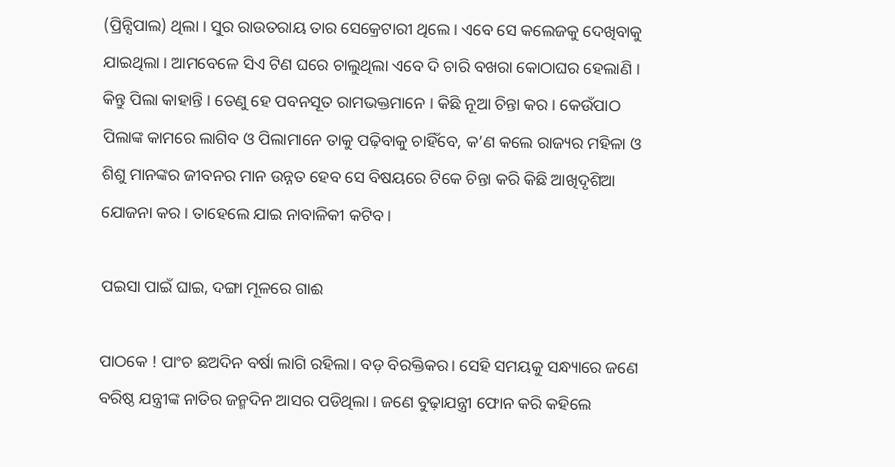(ପ୍ରିନ୍ସିପାଲ) ଥିଲା । ସୁର ରାଉତରାୟ ତାର ସେକ୍ରେଟାରୀ ଥିଲେ । ଏବେ ସେ କଲେଜକୁ ଦେଖିବାକୁ ଯାଇଥିଲା । ଆମବେଳେ ସିଏ ଟିଣ ଘରେ ଚାଲୁଥିଲା ଏବେ ଦି ଚାରି ବଖରା କୋଠାଘର ହେଲାଣି । କିନ୍ତୁ ପିଲା କାହାନ୍ତି । ତେଣୁ ହେ ପବନସୂତ ରାମଭକ୍ତମାନେ । କିଛି ନୂଆ ଚିନ୍ତା କର । କେଉଁପାଠ ପିଲାଙ୍କ କାମରେ ଲାଗିବ ଓ ପିଲାମାନେ ତାକୁ ପଢ଼ିବାକୁ ଚାହିଁବେ, କ’ଣ କଲେ ରାଜ୍ୟର ମହିଳା ଓ ଶିଶୁ ମାନଙ୍କର ଜୀବନର ମାନ ଉନ୍ନତ ହେବ ସେ ବିଷୟରେ ଟିକେ ଚିନ୍ତା କରି କିଛି ଆଖିଦୃଶିଆ ଯୋଜନା କର । ତାହେଲେ ଯାଇ ନାବାଳିକୀ କଟିବ ।

ପଇସା ପାଇଁ ଘାଇ, ଦଙ୍ଗା ମୂଳରେ ଗାଈ

ପାଠକେ ! ପାଂଚ ଛଅଦିନ ବର୍ଷା ଲାଗି ରହିଲା। ବଡ଼ ବିରକ୍ତିକର। ସେହି ସମୟକୁ ସନ୍ଧ୍ୟାରେ ଜଣେ ବରିଷ୍ଠ ଯନ୍ତ୍ରୀଙ୍କ ନାତିର ଜନ୍ମଦିନ ଆସର ପଡିଥିଲା । ଜଣେ ବୁଢ଼ାଯନ୍ତ୍ରୀ ଫୋନ କରି କହିଲେ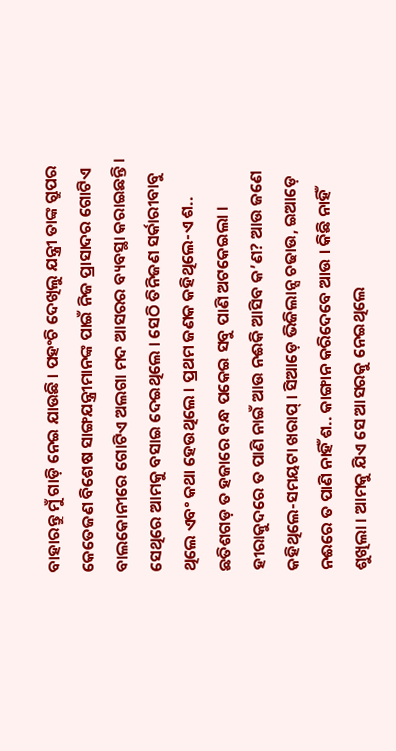ବାହାରନ୍ତୁ ମୁଁ ଗାଡ଼ି ନେଇ ଯାଉଛି । ପହଂଚି ଦେଖିଲୁ ଯନ୍ତ୍ରୀ ତାଙ୍କ ଗ୍ରୁପର କେତେଜଣ ବିଶେଷ ସାଙ୍ଗଯନ୍ତ୍ରୀମାନଙ୍କ ପାଇଁ ନିଜ ପ୍ରାସାଦର ଗୋଟିଏ ବାଲକୋନୀରେ ଗୋଟିଏ ଅଲଗା ମଦ ଆସରର ବ୍ୟବସ୍ଥା କରାଇଛନ୍ତି । ସେଥିରେ ଆମକୁ ବସାଇ ଦେଇଥିଲେ । ସେଠି ତିନିଜଣ ସର୍କାରୀବାବୁ ଥିଲେ ଏବଂ କଥା ହେଉଥିଲେ । ପ୍ରଥମ ଜଣକ କହିଥିଲେ-ଏ ଶ.. ଛତିଶଗଡ଼ ତ ହଜାରେ ବନ୍ଧ ପକେଇ ସବୁ ପାଣି ଅଟକେଇଲା । ହୀରାକୁଦରେ ତ ପାଣି ନାଇଁ ଆଉ ନଈକି ଆସିବ କ’ଣ? ଆଉ ଜଣେ କହିଥିଲେ-ସମୟଟା ଖରାପ୍ । ସିଆଡ଼େ ଭିଜିଲାନ୍ସ ଚଢାଉ, ଇଆଡ଼େ ନଈରେ ତ ପାଣି ନାହିଁ ଶ.. କାଙ୍ଗାନ କରିଦେବେ ଆଉ । କିଛି ନାହିଁ ଶୁଖିଲା । ଆମକୁ ଯିଏ ସେ ଆସରକୁ ନେଇଥିଲେ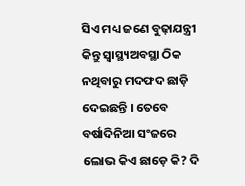ସିଏ ମଧ୍ୟ ଜଣେ ବୁଢ଼ାଯନ୍ତ୍ରୀ କିନ୍ତୁ ସ୍ୱାସ୍ଥ୍ୟଅବସ୍ଥା ଠିକ ନଥିବାରୁ ମଦଫଦ ଛାଡ଼ି ଦେଇଛନ୍ତି । ତେବେ ବର୍ଷାଦିନିଆ ସଂଜରେ ଲୋଭ କିଏ ଛାଡ଼େ କି? ଦି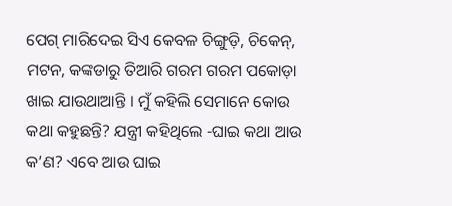ପେଗ୍ ମାରିଦେଇ ସିଏ କେବଳ ଚିଙ୍ଗୁଡ଼ି, ଚିକେନ୍, ମଟନ, କଙ୍କଡାରୁ ତିଆରି ଗରମ ଗରମ ପକୋଡ଼ା ଖାଇ ଯାଉଥାଆନ୍ତି । ମୁଁ କହିଲି ସେମାନେ କୋଉ କଥା କହୁଛନ୍ତି? ଯନ୍ତ୍ରୀ କହିଥିଲେ -ଘାଇ କଥା ଆଉ କ’ଣ? ଏବେ ଆଉ ଘାଇ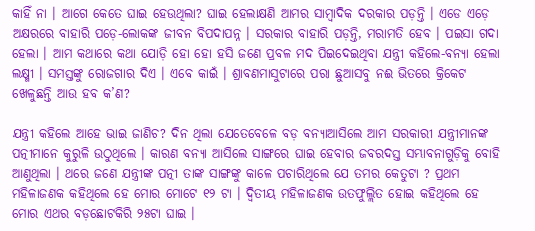କାହିଁ ନା । ଆଗେ କେତେ ଘାଇ ହେଉଥିଲା? ଘାଇ ହେଲାକ୍ଷଣି ଆମର ସାମ୍ବାଦିକ ଦରକାର ପଡ଼ନ୍ତି । ଏଡେ ଏଡ଼େ ଅକ୍ଷରରେ ବାହାରି ପଡ଼େ-ଲୋକଙ୍କ ଜୀବନ ବିପଦାପନ୍ନ । ସରକାର ବାହାରି ପଡ଼ନ୍ତି, ମରାମତି ହେବ । ପଇସା ଗଦା ହେଲା । ଆମ କଥାରେ କଥା ଯୋଡ଼ି ହୋ ହୋ ହସି ଜଣେ ପ୍ରବଳ ମଦ ପିଇଦେଇଥିବା ଯନ୍ତ୍ରୀ କହିଲେ-ବନ୍ୟା ହେଲା ଲକ୍ଷ୍ମୀ । ସମସ୍ତଙ୍କୁ ରୋଜଗାର ଦିଏ । ଏବେ କାଇଁ । ଶ୍ରାବଣମାସୁଟାରେ ପରା ଛୁଆସବୁ ନଈ ଭିତରେ କ୍ରିକେଟ ଖେଳୁଛନ୍ତି ଆଉ ହବ କ’ଣ?

ଯନ୍ତ୍ରୀ କହିଲେ ଆହେ ଭାଇ ଜାଣିଚ? ଦିନ ଥିଲା ଯେତେବେଳେ ବଡ଼ ବନ୍ୟାଆସିଲେ ଆମ ସରକାରୀ ଯନ୍ତ୍ରୀମାନଙ୍କ ପତ୍ନୀମାନେ କୁରୁଳି ଉଠୁଥିଲେ । କାରଣ ବନ୍ୟା ଆସିଲେ ସାଙ୍ଗରେ ଘାଇ ହେବାର ଜବରଦସ୍ତ ସମ୍ଭାବନାଗୁଡ଼ିକୁ ବୋହି ଆଣୁଥିଲା । ଥରେ ଜଣେ ଯନ୍ତ୍ରୀଙ୍କ ପତ୍ନୀ ତାଙ୍କ ସାଙ୍ଗଙ୍କୁ କାଳେ ପଚାରିଥିଲେ ଯେ ତମର କେତୁଟା ? ପ୍ରଥମ ମହିଳାଜଣକ କହିଥିଲେ ହେ ମୋର ମୋଟେ ୧୨ ଟା । ଦ୍ୱିତୀୟ ମହିଳାଜଣକ ଉତଫୁଲ୍ଲିତ ହୋଇ କହିଥିଲେ ହେ ମୋର ଏଥର ବଡ଼ଛୋଟକିରି ୨୫ଟା ଘାଇ ।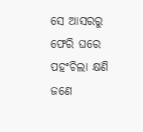ସେ ଆସରରୁ ଫେରି ଘରେ ପହଂଚିଲା କ୍ଷଣି ଜଣେ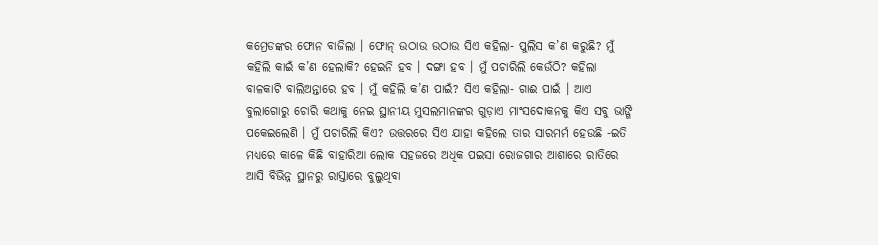କମ୍ରେଡଙ୍କର ଫୋନ ବାଜିଲା । ଫୋନ୍ ଉଠାଉ ଉଠାଉ ସିଏ କହିଲା- ପୁଲିସ କ’ଣ କରୁଛି? ମୁଁ କହିଲି କାଇଁ କ’ଣ ହେଲାକି? ହେଇନି ହବ । ଦଙ୍ଗା ହବ । ମୁଁ ପଚାରିଲି କେଉଁଠି? କହିଲା ବାଳକାଟି ବାଲିଅନ୍ତାରେ ହବ । ମୁଁ କହିଲି କ’ଣ ପାଇଁ? ସିଏ କହିଲା- ଗାଈ ପାଇଁ । ଆଏ ବୁଲାଗୋରୁ ଚୋରି କଥାକୁ ନେଇ ସ୍ଥାନୀୟ ମୁସଲମାନଙ୍କର ଗୁଡ଼ାଏ ମାଂସଦୋକନକୁ କିଏ ସବୁ ଭାଙ୍ଗି ପକେଇଲେଣି । ମୁଁ ପଚାରିଲି କିଏ? ଉତ୍ତରରେ ସିଏ ଯାହା କହିଲେ ତାର ସାରମର୍ମ ହେଉଛି -ଇତି ମଧ୍ୟରେ କାଳେ କିଛି ବାହାରିଆ ଲୋକ ସହଜରେ ଅଧିକ ପଇସା ରୋଜଗାର ଆଶାରେ ରାତିରେ ଆସି ବିଭିନ୍ନ ସ୍ଥାନରୁ ରାସ୍ତାରେ ବୁଲୁଥିବା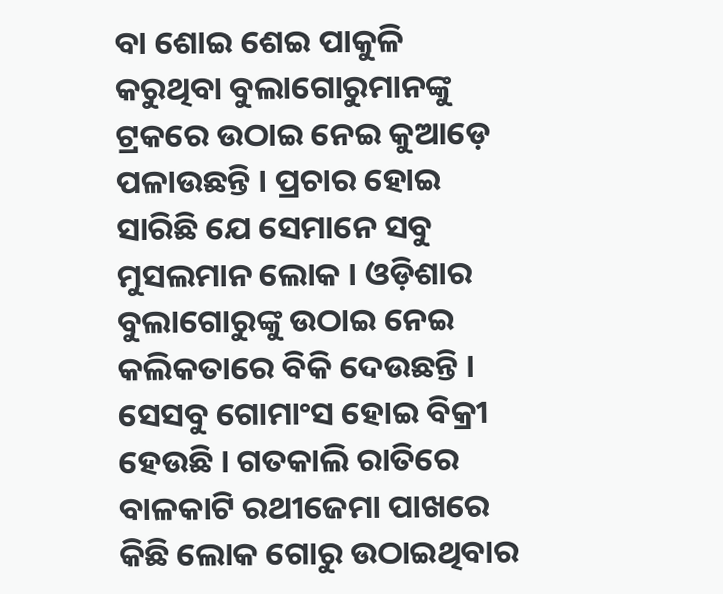ବା ଶୋଇ ଶେଇ ପାକୁଳି କରୁଥିବା ବୁଲାଗୋରୁମାନଙ୍କୁ ଟ୍ରକରେ ଉଠାଇ ନେଇ କୁଆଡ଼େ ପଳାଉଛନ୍ତି । ପ୍ରଚାର ହୋଇ ସାରିଛି ଯେ ସେମାନେ ସବୁ ମୁସଲମାନ ଲୋକ । ଓଡ଼ିଶାର ବୁଲାଗୋରୁଙ୍କୁ ଉଠାଇ ନେଇ କଲିକତାରେ ବିକି ଦେଉଛନ୍ତି । ସେସବୁ ଗୋମାଂସ ହୋଇ ବିକ୍ରୀ ହେଉଛି । ଗତକାଲି ରାତିରେ ବାଳକାଟି ରଥୀଜେମା ପାଖରେ କିଛି ଲୋକ ଗୋରୁ ଉଠାଇଥିବାର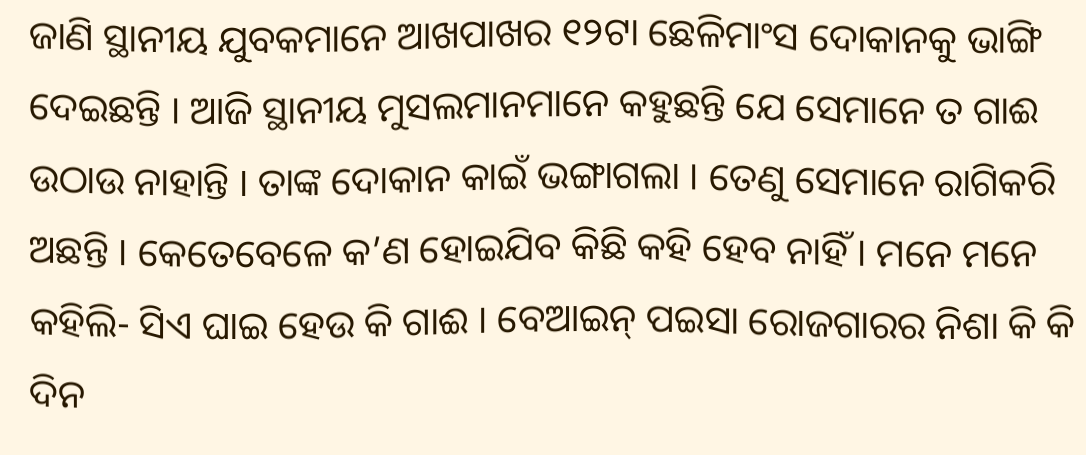ଜାଣି ସ୍ଥାନୀୟ ଯୁବକମାନେ ଆଖପାଖର ୧୨ଟା ଛେଳିମାଂସ ଦୋକାନକୁ ଭାଙ୍ଗି ଦେଇଛନ୍ତି । ଆଜି ସ୍ଥାନୀୟ ମୁସଲମାନମାନେ କହୁଛନ୍ତି ଯେ ସେମାନେ ତ ଗାଈ ଉଠାଉ ନାହାନ୍ତି । ତାଙ୍କ ଦୋକାନ କାଇଁ ଭଙ୍ଗାଗଲା । ତେଣୁ ସେମାନେ ରାଗିକରି ଅଛନ୍ତି । କେତେବେଳେ କ’ଣ ହୋଇଯିବ କିଛି କହି ହେବ ନାହିଁ । ମନେ ମନେ କହିଲି- ସିଏ ଘାଇ ହେଉ କି ଗାଈ । ବେଆଇନ୍ ପଇସା ରୋଜଗାରର ନିଶା କି କି ଦିନ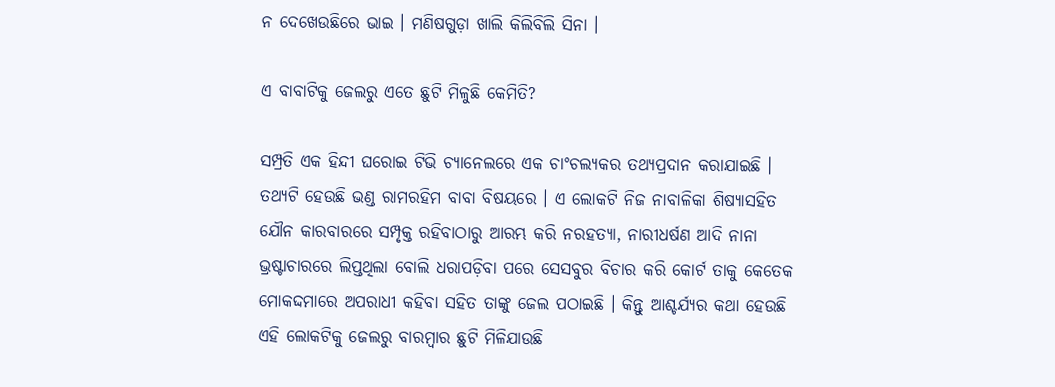ନ ଦେଖେଉଛିରେ ଭାଇ । ମଣିଷଗୁଡ଼ା ଖାଲି କିଲିବିଲି ସିନା ।

ଏ ବାବାଟିକୁ ଜେଲରୁ ଏତେ ଛୁଟି ମିଳୁଛି କେମିତି?

ସମ୍ପ୍ରତି ଏକ ହିନ୍ଦୀ ଘରୋଇ ଟିଭି ଚ୍ୟାନେଲରେ ଏକ ଚାଂଚଲ୍ୟକର ତଥ୍ୟପ୍ରଦାନ କରାଯାଇଛି । ତଥ୍ୟଟି ହେଉଛି ଭଣ୍ଡ ରାମରହିମ ବାବା ବିଷୟରେ । ଏ ଲୋକଟି ନିଜ ନାବାଳିକା ଶିଷ୍ୟାସହିତ ଯୌନ କାରବାରରେ ସମ୍ପୃକ୍ତ ରହିବାଠାରୁ ଆରମ୍ଭ କରି ନରହତ୍ୟା, ନାରୀଧର୍ଷଣ ଆଦି ନାନା ଭ୍ରଷ୍ଟାଚାରରେ ଲିପ୍ତଥିଲା ବୋଲି ଧରାପଡ଼ିବା ପରେ ସେସବୁର ବିଚାର କରି କୋର୍ଟ ତାକୁ କେତେକ ମୋକଦ୍ଦମାରେ ଅପରାଧୀ କହିବା ସହିତ ତାଙ୍କୁ ଜେଲ ପଠାଇଛି । କିନ୍ତୁ ଆଶ୍ଚର୍ଯ୍ୟର କଥା ହେଉଛି ଏହି ଲୋକଟିକୁ ଜେଲରୁ ବାରମ୍ବାର ଛୁଟି ମିଳିଯାଉଛି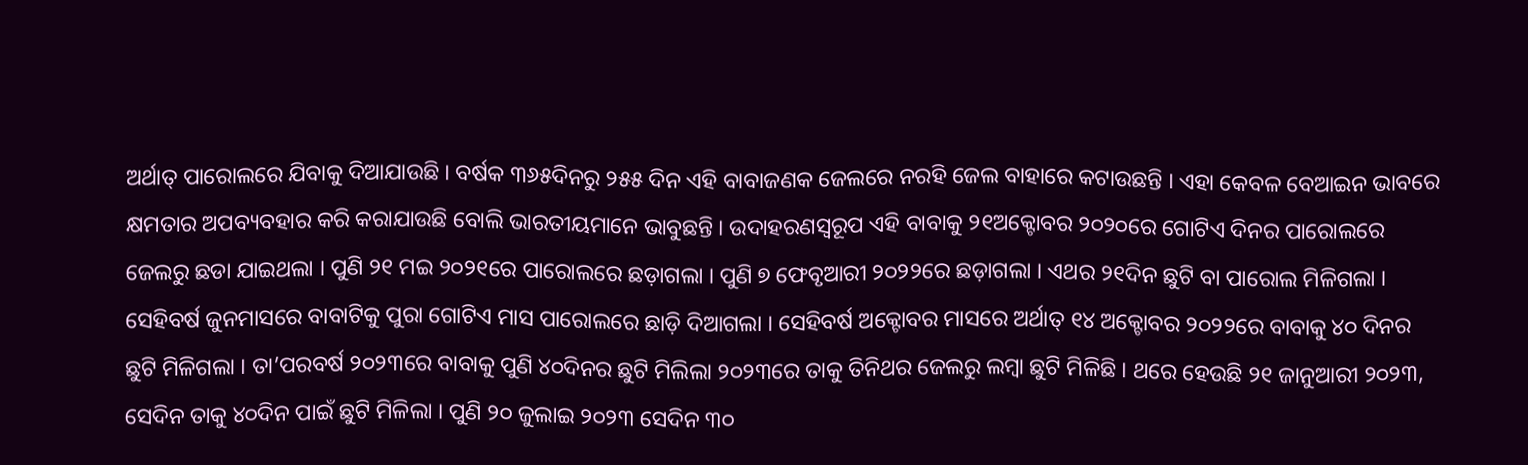ଅର୍ଥାତ୍ ପାରୋଲରେ ଯିବାକୁ ଦିଆଯାଉଛି । ବର୍ଷକ ୩୬୫ଦିନରୁ ୨୫୫ ଦିନ ଏହି ବାବାଜଣକ ଜେଲରେ ନରହି ଜେଲ ବାହାରେ କଟାଉଛନ୍ତି । ଏହା କେବଳ ବେଆଇନ ଭାବରେ କ୍ଷମତାର ଅପବ୍ୟବହାର କରି କରାଯାଉଛି ବୋଲି ଭାରତୀୟମାନେ ଭାବୁଛନ୍ତି । ଉଦାହରଣସ୍ୱରୂପ ଏହି ବାବାକୁ ୨୧ଅକ୍ଟୋବର ୨୦୨୦ରେ ଗୋଟିଏ ଦିନର ପାରୋଲରେ ଜେଲରୁ ଛଡା ଯାଇଥଲା । ପୁଣି ୨୧ ମଇ ୨୦୨୧ରେ ପାରୋଲରେ ଛଡ଼ାଗଲା । ପୁଣି ୭ ଫେବୃଆରୀ ୨୦୨୨ରେ ଛଡ଼ାଗଲା । ଏଥର ୨୧ଦିନ ଛୁଟି ବା ପାରୋଲ ମିଳିଗଲା । ସେହିବର୍ଷ ଜୁନମାସରେ ବାବାଟିକୁ ପୁରା ଗୋଟିଏ ମାସ ପାରୋଲରେ ଛାଡ଼ି ଦିଆଗଲା । ସେହିବର୍ଷ ଅକ୍ଟୋବର ମାସରେ ଅର୍ଥାତ୍ ୧୪ ଅକ୍ଟୋବର ୨୦୨୨ରେ ବାବାକୁ ୪୦ ଦିନର ଛୁଟି ମିଳିଗଲା । ତା’ପରବର୍ଷ ୨୦୨୩ରେ ବାବାକୁ ପୁଣି ୪୦ଦିନର ଛୁଟି ମିଲିଲା ୨୦୨୩ରେ ତାକୁ ତିନିଥର ଜେଲରୁ ଲମ୍ବା ଛୁଟି ମିଳିଛି । ଥରେ ହେଉଛି ୨୧ ଜାନୁଆରୀ ୨୦୨୩, ସେଦିନ ତାକୁ ୪୦ଦିନ ପାଇଁ ଛୁଟି ମିଳିଲା । ପୁଣି ୨୦ ଜୁଲାଇ ୨୦୨୩ ସେଦିନ ୩୦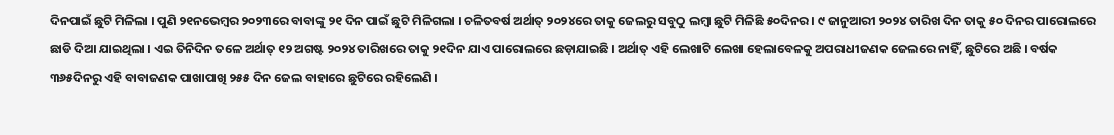ଦିନପାଇଁ ଛୁଟି ମିଳିଲା । ପୁଣି ୨୧ନଭେମ୍ବର ୨୦୨୩ରେ ବାବାଙ୍କୁ ୨୧ ଦିନ ପାଇଁ ଛୁଟି ମିଳିଗଲା । ଚଳିତବର୍ଷ ଅର୍ଥାତ୍ ୨୦୨୪ରେ ତାକୁ ଜେଲରୁ ସବୁଠୁ ଲମ୍ବା ଛୁଟି ମିଳିଛି ୫୦ଦିନର । ୯ ଜାନୁଆରୀ ୨୦୨୪ ତାରିଖ ଦିନ ତାକୁ ୫୦ ଦିନର ପାରୋଲରେ ଛାଡି ଦିଆ ଯାଇଥିଲା । ଏଇ ତିନିଦିନ ତଳେ ଅର୍ଥାତ୍ ୧୨ ଅଗଷ୍ଟ ୨୦୨୪ ତାରିଖରେ ତାକୁ ୨୧ଦିନ ଯାଏ ପାରୋଲରେ ଛଡ଼ାଯାଇଛି । ଅର୍ଥାତ୍ ଏହି ଲେଖାଟି ଲେଖା ହେଲାବେଳକୁ ଅପରାଧୀଜଣକ ଜେଲରେ ନାହିଁ, ଛୁଟିରେ ଅଛି । ବର୍ଷକ ୩୬୫ଦିନରୁ ଏହି ବାବାଜଣକ ପାଖାପାଖି ୨୫୫ ଦିନ ଜେଲ ବାହାରେ ଛୁଟିରେ ରହିଲେଣି ।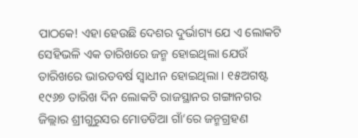ପାଠକେ! ଏହା ହେଉଛି ଦେଶର ଦୁର୍ଭାଗ୍ୟ ଯେ ଏ ଲୋକଟି ସେହିଭଳି ଏକ ତାରିଖରେ ଜନ୍ମ ହୋଇଥିଲା ଯେଉଁ ତାରିଖରେ ଭାରତବର୍ଷ ସ୍ୱାଧୀନ ହୋଇଥିଲା । ୧୫ଅଗଷ୍ଟ ୧୯୬୭ ତାରିଖ ଦିନ ଲୋକଟି ରାଜସ୍ଥାନର ଗଙ୍ଗାନଗର ଜିଲ୍ଲାର ଶ୍ରୀଗୁରୁସର ମୋଡଡିଆ ଗାଁ’ରେ ଜନ୍ମଗ୍ରହଣ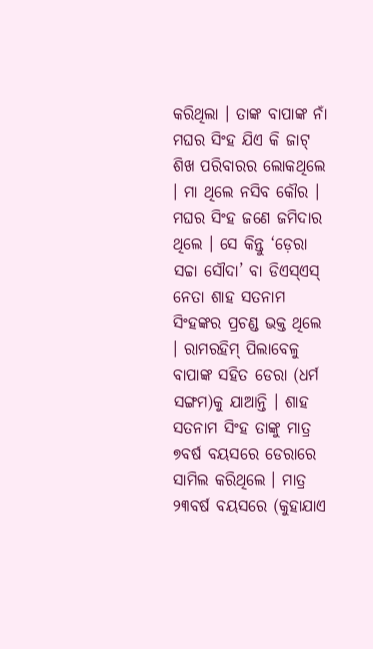କରିଥିଲା । ତାଙ୍କ ବାପାଙ୍କ ନାଁ ମଘର ସିଂହ ଯିଏ କି ଜାଟ୍ ଶିଖ ପରିବାରର ଲୋକଥିଲେ । ମା ଥିଲେ ନସିବ କୌର । ମଘର ସିଂହ ଜଣେ ଜମିଦାର ଥିଲେ । ସେ କିନ୍ତୁ ‘ଡ଼େରା ସଚ୍ଚା ସୌଦା’ ବା ଡିଏସ୍ଏସ୍ ନେତା ଶାହ ସତନାମ ସିଂହଙ୍କର ପ୍ରଚଣ୍ଡ ଭକ୍ତ ଥିଲେ । ରାମରହିମ୍ ପିଲାବେଳୁ ବାପାଙ୍କ ସହିତ ଡେରା (ଧର୍ମ ସଙ୍ଗମ)କୁ ଯାଆନ୍ତି । ଶାହ ସତନାମ ସିଂହ ତାଙ୍କୁ ମାତ୍ର ୭ବର୍ଷ ବୟସରେ ଡେରାରେ ସାମିଲ କରିଥିଲେ । ମାତ୍ର ୨୩ବର୍ଷ ବୟସରେ (କୁହାଯାଏ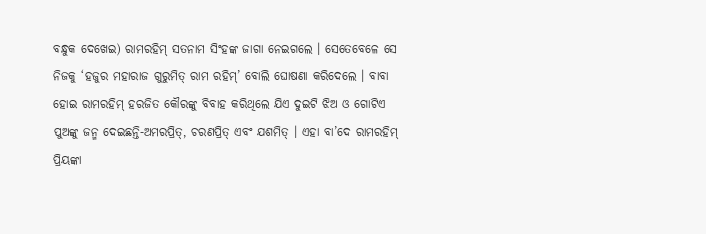ବନ୍ଧୁକ ଦେଖେଇ) ରାମରହିମ୍ ସତନାମ ସିଂହଙ୍କ ଜାଗା ନେଇଗଲେ । ସେତେବେଳେ ସେ ନିଜକୁ ‘ହଜୁର ମହାରାଜ ଗୁରୁମିତ୍ ରାମ ରହିମ୍’ ବୋଲି ଘୋଷଣା କରିଦେଲେ । ବାବା ହୋଇ ରାମରହିମ୍ ହରଜିତ କୌରଙ୍କୁ ବିବାହ କରିଥିଲେ ଯିଏ ଦୁଇଟି ଝିଅ ଓ ଗୋଟିଏ ପୁଅଙ୍କୁ ଜନ୍ମ ଦେଇଛନ୍ତି-ଅମରପ୍ରିତ୍, ଚରଣପ୍ରିତ୍ ଏବଂ ଯଶମିତ୍ । ଏହା ବା’ଦେ ରାମରହିମ୍ ପ୍ରିୟଙ୍କା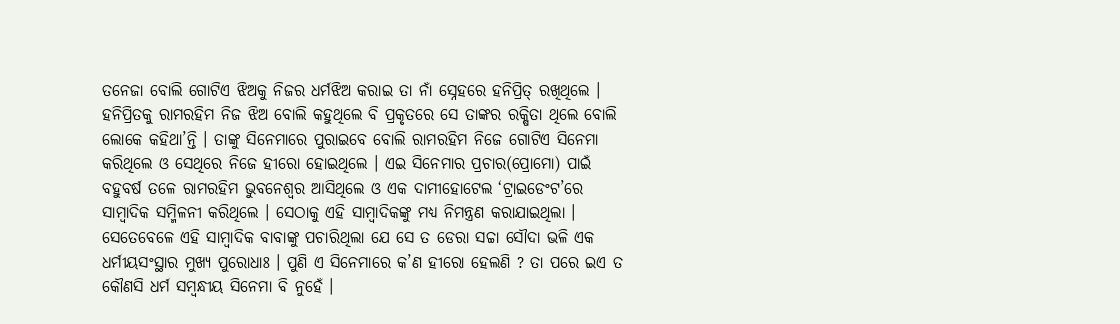ତନେଜା ବୋଲି ଗୋଟିଏ ଝିଅକୁ ନିଜର ଧର୍ମଝିଅ କରାଇ ତା ନାଁ ସ୍ନେହରେ ହନିପ୍ରିତ୍ ରଖିଥିଲେ । ହନିପ୍ରିତକୁ ରାମରହିମ ନିଜ ଝିଅ ବୋଲି କହୁଥିଲେ ବି ପ୍ରକୃତରେ ସେ ତାଙ୍କର ରକ୍ଷିତା ଥିଲେ ବୋଲି ଲୋକେ କହିଥା’ନ୍ତି । ତାଙ୍କୁ ସିନେମାରେ ପୁରାଇବେ ବୋଲି ରାମରହିମ ନିଜେ ଗୋଟିଏ ସିନେମା କରିଥିଲେ ଓ ସେଥିରେ ନିଜେ ହୀରୋ ହୋଇଥିଲେ । ଏଇ ସିନେମାର ପ୍ରଚାର(ପ୍ରୋମୋ) ପାଇଁ ବହୁବର୍ଷ ତଳେ ରାମରହିମ ଭୁବନେଶ୍ୱର ଆସିଥିଲେ ଓ ଏକ ଦାମୀହୋଟେଲ ‘ଟ୍ରାଇଡେଂଟ’ରେ ସାମ୍ବାଦିକ ସମ୍ମିଳନୀ କରିଥିଲେ । ସେଠାକୁ ଏହି ସାମ୍ବାଦିକଙ୍କୁ ମଧ୍ୟ ନିମନ୍ତ୍ରଣ କରାଯାଇଥିଲା । ସେତେବେଳେ ଏହି ସାମ୍ବାଦିକ ବାବାଙ୍କୁ ପଚାରିଥିଲା ଯେ ସେ ତ ଡେରା ସଚ୍ଚା ସୌଦା ଭଳି ଏକ ଧର୍ମୀୟସଂସ୍ଥାର ମୁଖ୍ୟ ପୁରୋଧାଃ । ପୁଣି ଏ ସିନେମାରେ କ’ଣ ହୀରୋ ହେଲଣି ? ତା ପରେ ଇଏ ତ କୌଣସି ଧର୍ମ ସମ୍ବନ୍ଧୀୟ ସିନେମା ବି ନୁହେଁ ।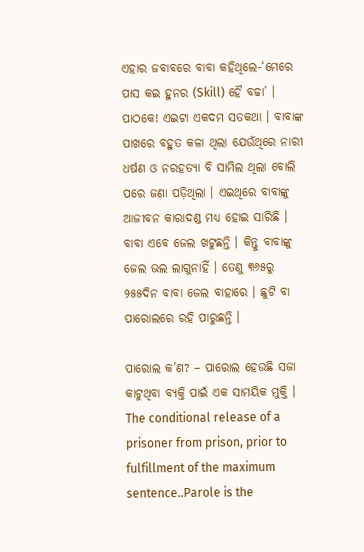ଏହାର ଜବାବରେ ବାବା କହିଥିଲେ-‘ମେରେ ପାସ କଇ ହୁନର (Skill) ହୈ ବଚ୍ଚା’ । ପାଠକେ! ଏଇଟା ଏକଦମ ସତକଥା । ବାବାଙ୍କ ପାଖରେ ବହୁତ କଳା ଥିଲା ଯେଉଁଥିରେ ନାରୀ ଧର୍ଷଣ ଓ ନରହତ୍ୟା ବି ସାମିଲ ଥିଲା ବୋଲି ପରେ ଜଣା ପଡ଼ିଥିଲା । ଏଇଥିରେ ବାବାଙ୍କୁ ଆଜୀବନ କାରାଦଣ୍ଡ ମଧ୍ୟ ହୋଇ ସାରିଛି । ବାବା ଏବେ ଜେଲ ଖଟୁଛନ୍ତି । କିନ୍ତୁ ବାବାଙ୍କୁ ଜେଲ ଭଲ ଲାଗୁନାହିଁ । ତେଣୁ ୩୬୫ରୁ ୨୫୫ଦିନ ବାବା ଜେଲ ବାହାରେ । ଛୁଟି ବା ପାରୋଲରେ ରହି ପାରୁଛନ୍ତି ।

ପାରୋଲ କ’ଣ? – ପାରୋଲ ହେଉଛି ସଜା କାଟୁଥିବା ବ୍ୟକ୍ତି ପାଇଁ ଏକ ସାମୟିକ ମୁକ୍ତି । The conditional release of a prisoner from prison, prior to fulfillment of the maximum sentence..Parole is the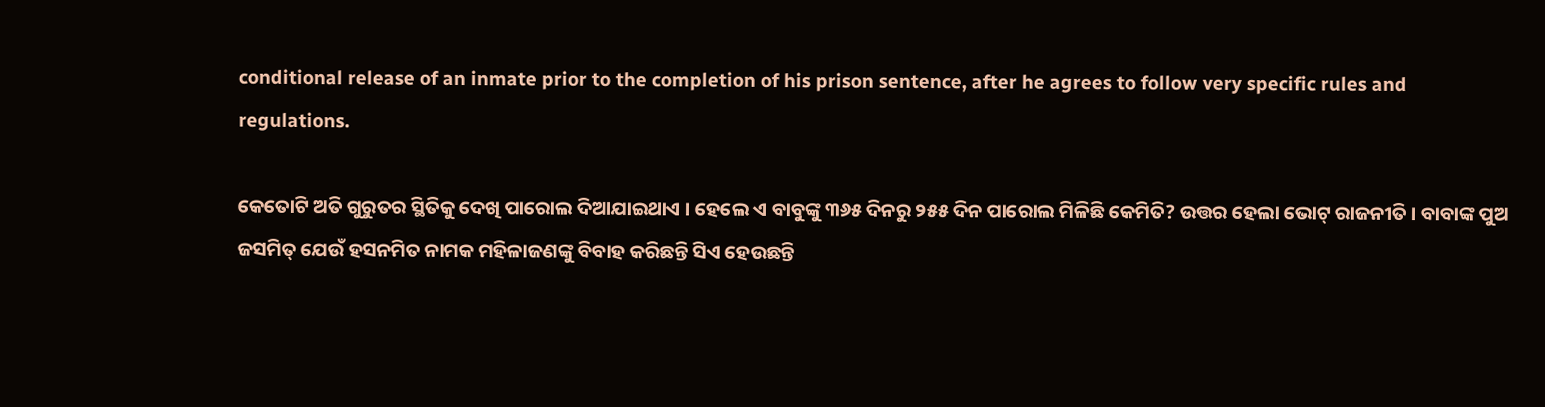conditional release of an inmate prior to the completion of his prison sentence, after he agrees to follow very specific rules and regulations.

କେତୋଟି ଅତି ଗୁରୁତର ସ୍ଥିତିକୁ ଦେଖି ପାରୋଲ ଦିଆଯାଇଥାଏ । ହେଲେ ଏ ବାବୁଙ୍କୁ ୩୬୫ ଦିନରୁ ୨୫୫ ଦିନ ପାରୋଲ ମିଳିଛି କେମିତି? ଉତ୍ତର ହେଲା ଭୋଟ୍ ରାଜନୀତି । ବାବାଙ୍କ ପୁଅ ଜସମିତ୍ ଯେଉଁ ହସନମିତ ନାମକ ମହିଳାଜଣଙ୍କୁ ବିବାହ କରିଛନ୍ତି ସିଏ ହେଉଛନ୍ତି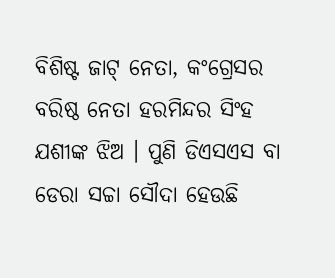ବିଶିଷ୍ଟ ଜାଟ୍ ନେତା, କଂଗ୍ରେସର ବରିଷ୍ଠ ନେତା ହରମିନ୍ଦର ସିଂହ ଯଶୀଙ୍କ ଝିଅ । ପୁଣି ଡିଏସଏସ ବା ଡେରା ସଚ୍ଚା ସୌଦା ହେଉଛି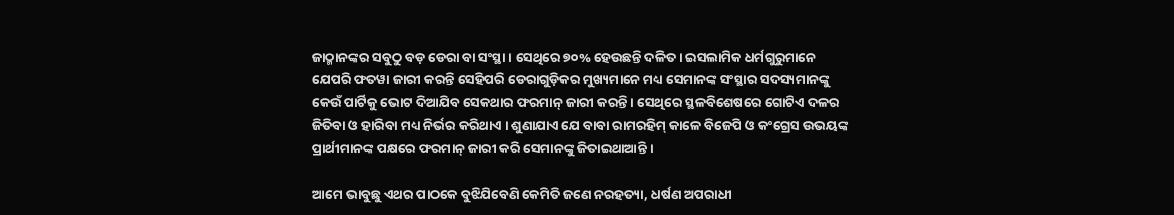ଜାଠ୍ମାନଙ୍କର ସବୁଠୁ ବଡ଼ ଡେରା ବା ସଂସ୍ଥା । ସେଥିରେ ୭୦% ହେଉଛନ୍ତି ଦଳିତ । ଇସଲାମିକ ଧର୍ମଗୁରୁମାନେ ଯେପରି ଫତୱା ଜାରୀ କରନ୍ତି ସେହିପରି ଡେରାଗୁଡ଼ିକର ମୁଖ୍ୟମାନେ ମଧ୍ୟ ସେମାନଙ୍କ ସଂସ୍ଥାର ସଦସ୍ୟମାନଙ୍କୁ କେଉଁ ପାର୍ଟିକୁ ଭୋଟ ଦିଆଯିବ ସେକଥାର ଫରମାନ୍ ଜାରୀ କରନ୍ତି । ସେଥିରେ ସ୍ଥଳବିଶେଷରେ ଗୋଟିଏ ଦଳର ଜିତିବା ଓ ହାରିବା ମଧ୍ୟ ନିର୍ଭର କରିଥାଏ । ଶୁଣାଯାଏ ଯେ ବାବା ରାମରହିମ୍ କାଳେ ବିଜେପି ଓ କଂଗ୍ରେସ ଉଭୟଙ୍କ ପ୍ରାର୍ଥୀମାନଙ୍କ ପକ୍ଷରେ ଫରମାନ୍ ଜାରୀ କରି ସେମାନଙ୍କୁ ଜିତାଇଥାଆନ୍ତି ।

ଆମେ ଭାବୁଛୁ ଏଥର ପାଠକେ ବୁଝିଯିବେଣି କେମିତି ଜଣେ ନରହତ୍ୟା, ଧର୍ଷଣ ଅପରାଧୀ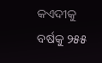କଏଦୀକୁ ବର୍ଷକୁ ୨୫୫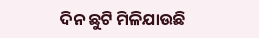ଦିନ ଛୁଟି ମିଳିଯାଉଛି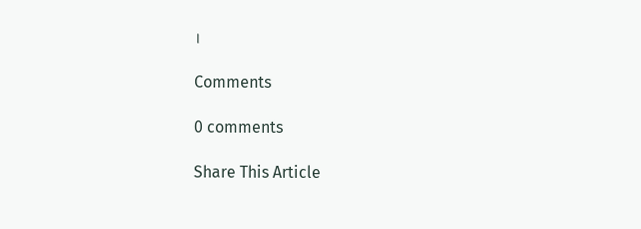।

Comments

0 comments

Share This Article